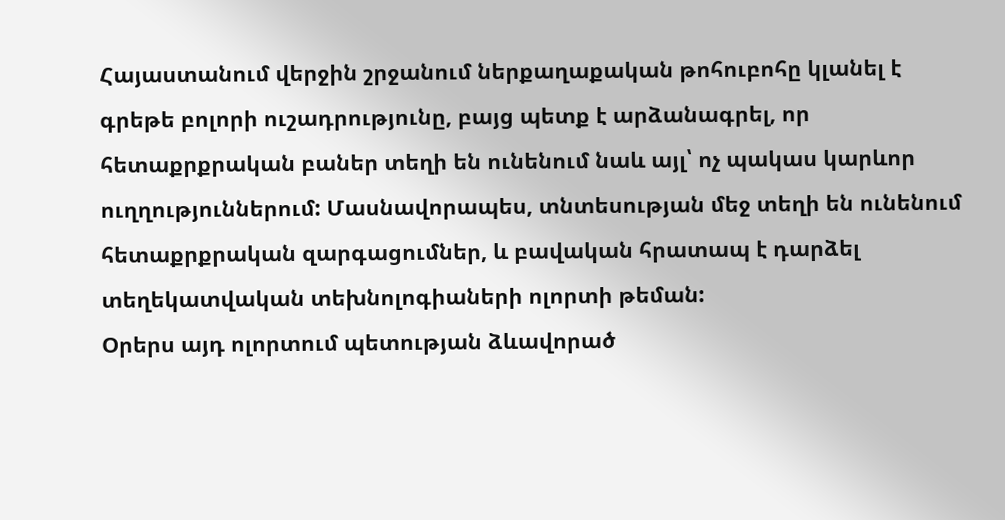Հայաստանում վերջին շրջանում ներքաղաքական թոհուբոհը կլանել է գրեթե բոլորի ուշադրությունը, բայց պետք է արձանագրել, որ հետաքրքրական բաներ տեղի են ունենում նաև այլ՝ ոչ պակաս կարևոր ուղղություններում: Մասնավորապես, տնտեսության մեջ տեղի են ունենում հետաքրքրական զարգացումներ, և բավական հրատապ է դարձել տեղեկատվական տեխնոլոգիաների ոլորտի թեման:
Օրերս այդ ոլորտում պետության ձևավորած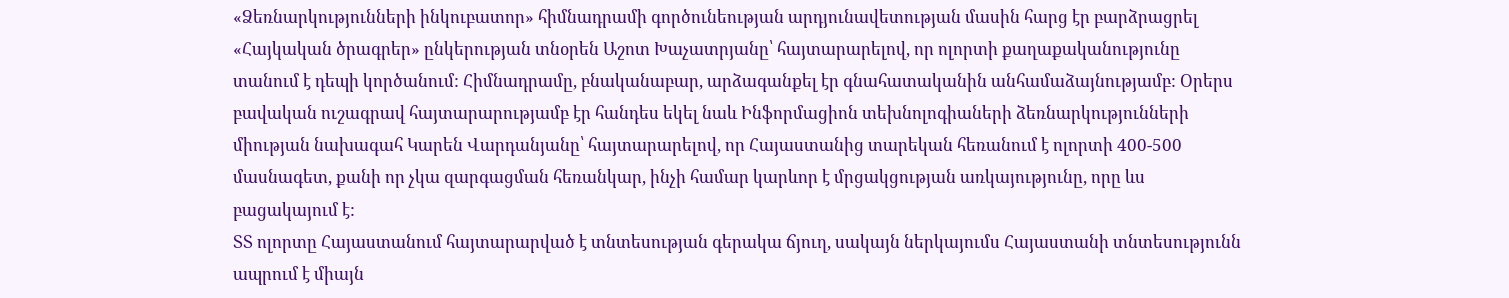«Ձեռնարկությունների ինկուբատոր» հիմնադրամի գործունեության արդյունավետության մասին հարց էր բարձրացրել «Հայկական ծրագրեր» ընկերության տնօրեն Աշոտ Խաչատրյանը՝ հայտարարելով, որ ոլորտի քաղաքականությունը տանում է դեպի կործանում: Հիմնադրամը, բնականաբար, արձագանքել էր գնահատականին անհամաձայնությամբ: Օրերս բավական ուշագրավ հայտարարությամբ էր հանդես եկել նաև Ինֆորմացիոն տեխնոլոգիաների ձեռնարկությունների միության նախագահ Կարեն Վարդանյանը՝ հայտարարելով, որ Հայաստանից տարեկան հեռանում է ոլորտի 400-500 մասնագետ, քանի որ չկա զարգացման հեռանկար, ինչի համար կարևոր է մրցակցության առկայությունը, որը ևս բացակայում է:
ՏՏ ոլորտը Հայաստանում հայտարարված է տնտեսության գերակա ճյուղ, սակայն ներկայումս Հայաստանի տնտեսությունն ապրում է միայն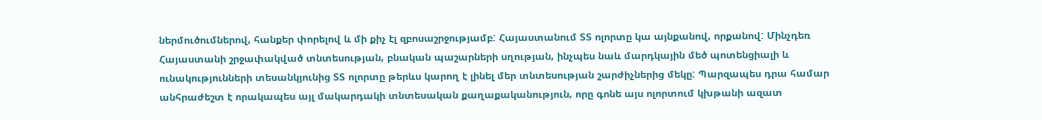ներմուծումներով, հանքեր փորելով և մի քիչ էլ զբոսաշրջությամբ: Հայաստանում ՏՏ ոլորտը կա այնքանով, որքանով: Մինչդեռ Հայաստանի շրջափակված տնտեսության, բնական պաշարների սղության, ինչպես նաև մարդկային մեծ պոտենցիալի և ունակությունների տեսանկյունից ՏՏ ոլորտը թերևս կարող է լինել մեր տնտեսության շարժիչներից մեկը: Պարզապես դրա համար անհրաժեշտ է որակապես այլ մակարդակի տնտեսական քաղաքականություն, որը գոնե այս ոլորտում կխթանի ազատ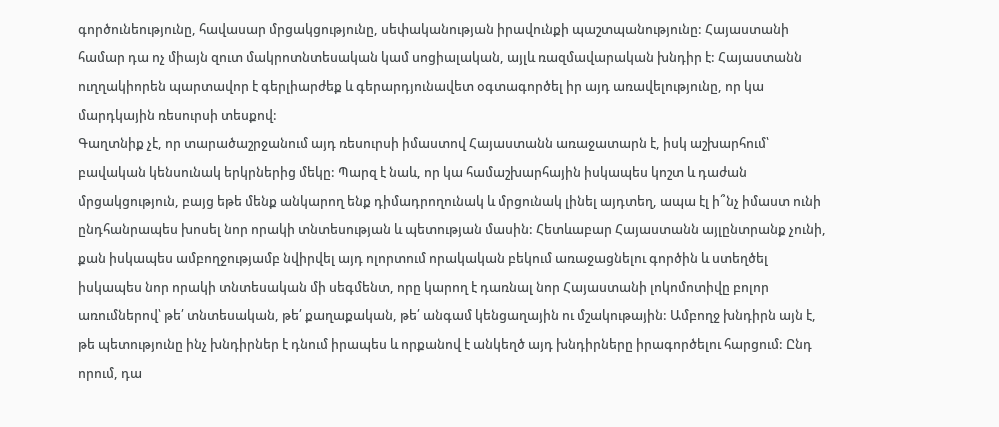գործունեությունը, հավասար մրցակցությունը, սեփականության իրավունքի պաշտպանությունը: Հայաստանի համար դա ոչ միայն զուտ մակրոտնտեսական կամ սոցիալական, այլև ռազմավարական խնդիր է: Հայաստանն ուղղակիորեն պարտավոր է գերլիարժեք և գերարդյունավետ օգտագործել իր այդ առավելությունը, որ կա մարդկային ռեսուրսի տեսքով:
Գաղտնիք չէ, որ տարածաշրջանում այդ ռեսուրսի իմաստով Հայաստանն առաջատարն է, իսկ աշխարհում՝ բավական կենսունակ երկրներից մեկը: Պարզ է նաև, որ կա համաշխարհային իսկապես կոշտ և դաժան մրցակցություն, բայց եթե մենք անկարող ենք դիմադրողունակ և մրցունակ լինել այդտեղ, ապա էլ ի՞նչ իմաստ ունի ընդհանրապես խոսել նոր որակի տնտեսության և պետության մասին: Հետևաբար Հայաստանն այլընտրանք չունի, քան իսկապես ամբողջությամբ նվիրվել այդ ոլորտում որակական բեկում առաջացնելու գործին և ստեղծել իսկապես նոր որակի տնտեսական մի սեգմենտ, որը կարող է դառնալ նոր Հայաստանի լոկոմոտիվը բոլոր առումներով՝ թե՛ տնտեսական, թե՛ քաղաքական, թե՛ անգամ կենցաղային ու մշակութային: Ամբողջ խնդիրն այն է, թե պետությունը ինչ խնդիրներ է դնում իրապես և որքանով է անկեղծ այդ խնդիրները իրագործելու հարցում: Ընդ որում, դա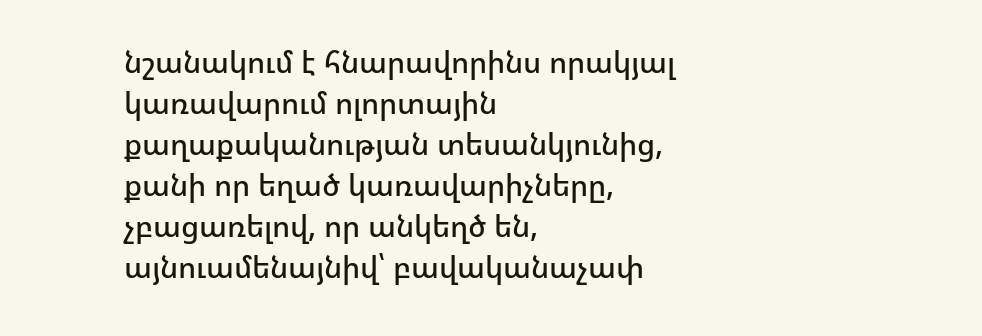նշանակում է հնարավորինս որակյալ կառավարում ոլորտային քաղաքականության տեսանկյունից, քանի որ եղած կառավարիչները, չբացառելով, որ անկեղծ են, այնուամենայնիվ՝ բավականաչափ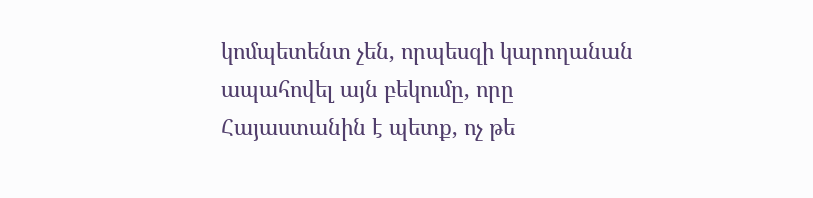կոմպետենտ չեն, որպեսզի կարողանան ապահովել այն բեկումը, որը Հայաստանին է պետք, ոչ թե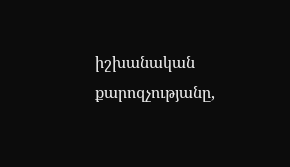իշխանական քարոզչությանը,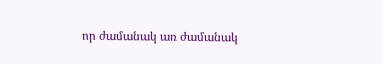որ ժամանակ առ ժամանակ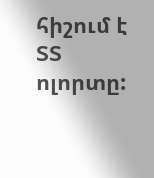հիշում է ՏՏ ոլորտը: